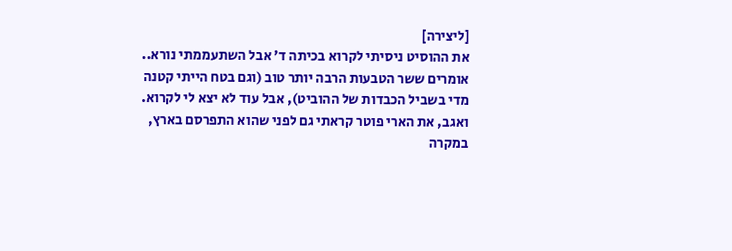[ליצירה]
את ההוסיט ניסיתי לקרוא בכיתה ד' אבל השתעממתי נורא.. אומרים ששר הטבעות הרבה יותר טוב (וגם בטח הייתי קטנה מדי בשביל הכבדות של ההוביט), אבל עוד לא יצא לי לקרוא.
ואגב, את הארי פוטר קראתי גם לפני שהוא התפרסם בארץ, במקרה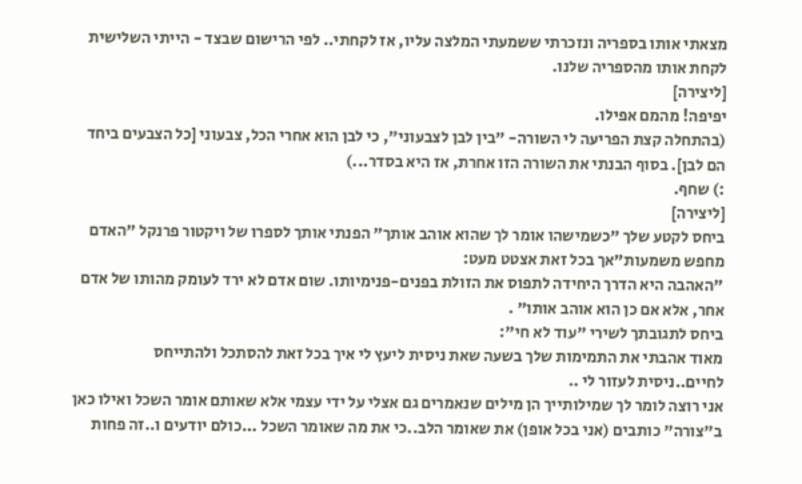מצאתי אותו בספריה ונזכרתי ששמעתי המלצה עליו, אז לקחתי.. לפי הרישום שבצד - הייתי השלישית לקחת אותו מהספריה שלנו.
[ליצירה]
יפיפה! מהמם אפילו.
(בהתחלה קצת הפריעה לי השורה- "בין לבן לצבעוני", כי לבן הוא אחרי הכל, צבעוני [כל הצבעים ביחד הם לבן]. בסוף הבנתי את השורה הזו אחרת, אז היא בסדר...)
:) שחף.
[ליצירה]
ביחס לקטע שלך "כשמישהו אומר לך שהוא אוהב אותך" הפנתי אותך לספרו של ויקטור פרנקל "האדם מחפש משמעות"אך בכל זאת אצטט מעט:
"האהבה היא הדרך היחידה לתפוס את הזולת בפנים-פנימיותו. שום אדם לא ירד לעומק מהותו של אדם אחר, אלא אם כן הוא אוהב אותו" .
ביחס לתגובתך לשירי "עוד לא חי":
מאוד אהבתי את התמימות שלך בשעה שאת ניסית ליעץ לי איך בכל זאת להסתכל ולהתייחס לחיים..ניסית לעזור לי ..
אני רוצה לומר לך שמילותייך הן מילים שנאמרים גם אצלי על ידי עצמי אלא שאותם אומר השכל ואילו כאן ב"צורה" כותבים (אני בכל אופן) את שאומר הלב..כי את מה שאומר השכל ...כולם יודעים ו..זה פחות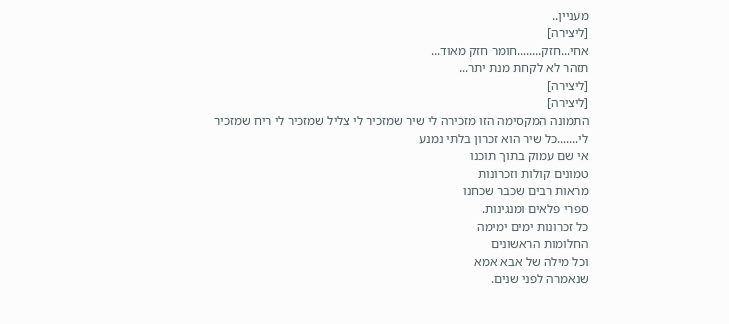מעניין..
[ליצירה]
אחי...חזק........חומר חזק מאוד...
תזהר לא לקחת מנת יתר...
[ליצירה]
[ליצירה]
התמונה המקסימה הזו מזכירה לי שיר שמזכיר לי צליל שמזכיר לי ריח שמזכיר לי.......כל שיר הוא זכרון בלתי נמנע
אי שם עמוק בתוך תוכנו
טמונים קולות וזכרונות
מראות רבים שכבר שכחנו
ספרי פלאים ומנגינות.
כל זכרונות ימים ימימה
החלומות הראשונים
וכל מילה של אבא אמא
שנאמרה לפני שנים.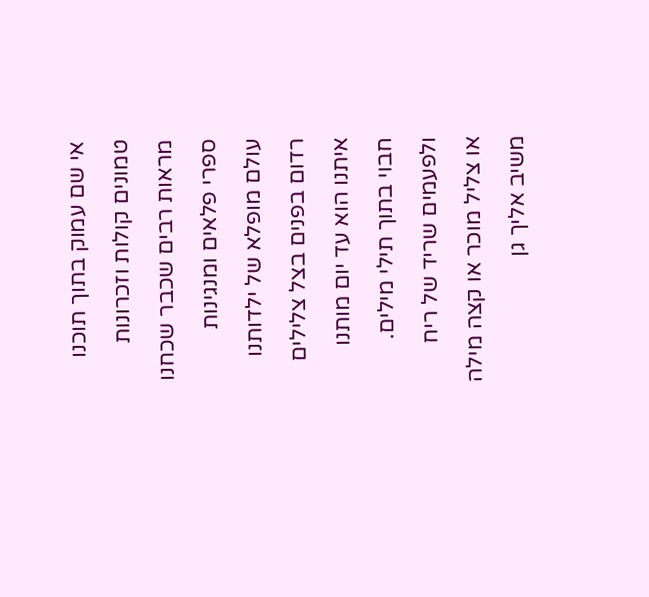אי שם עמוק בתוך תוכנו
טמונים קולות וזכרונות
מראות רבים שכבר שכחנו
ספרי פלאים ומנגינות
עולם מופלא של ילדותנו
רדום בפנים בצל צלילים
איתנו הוא עד יום מותנו
חבוי בתוך תילי מילים.
ולפעמים שריד של ריח
או צליל מוכר או קצה מילה
משיב אליך גן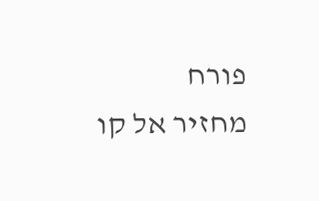פורח
מחזיר אל קו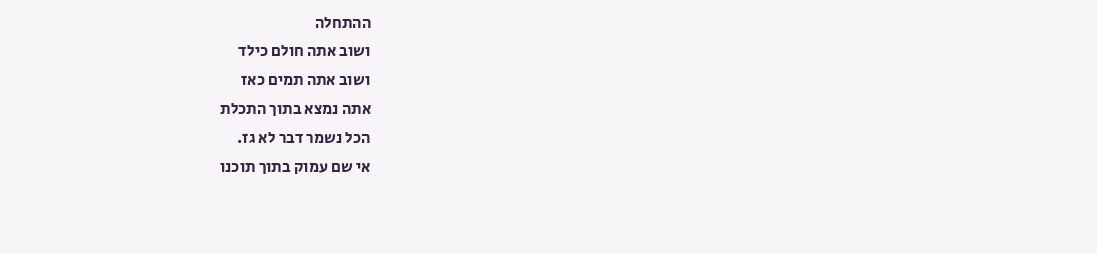ההתחלה
ושוב אתה חולם כילד
ושוב אתה תמים כאז
אתה נמצא בתוך התכלת
הכל נשמר דבר לא גז.
אי שם עמוק בתוך תוכנו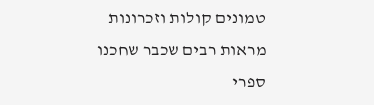טמונים קולות וזכרונות
מראות רבים שכבר שחכנו
ספרי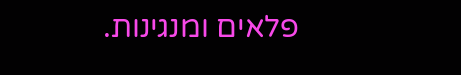פלאים ומנגינות.